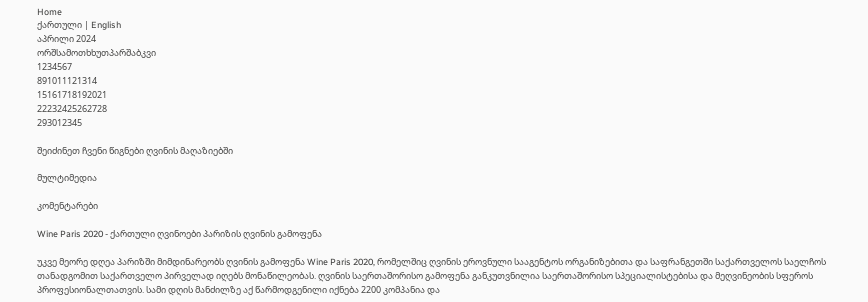Home
ქართული | English
აპრილი 2024
ორშსამოთხხუთპარშაბკვი
1234567
891011121314
15161718192021
22232425262728
293012345

შეიძინეთ ჩვენი წიგნები ღვინის მაღაზიებში

მულტიმედია

კომენტარები

Wine Paris 2020 - ქართული ღვინოები პარიზის ღვინის გამოფენა

უკვე მეორე დღეა პარიზში მიმდინარეობს ღვინის გამოფენა Wine Paris 2020, რომელშიც ღვინის ეროვნული სააგენტოს ორგანიზებითა და საფრანგეთში საქართველოს საელჩოს თანადგომით საქართველო პირველად იღებს მონაწილეობას. ღვინის საერთაშორისო გამოფენა განკუთვნილია საერთაშორისო სპეციალისტებისა და მეღვინეობის სფეროს პროფესიონალთათვის. სამი დღის მანძილზე აქ წარმოდგენილი იქნება 2200 კომპანია და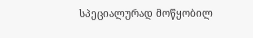სპეციალურად მოწყობილ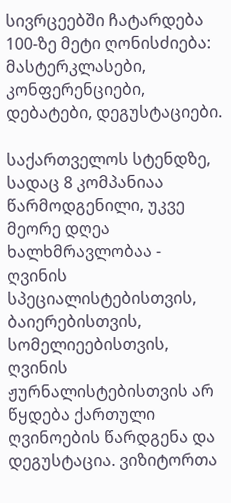სივრცეებში ჩატარდება 100-ზე მეტი ღონისძიება: მასტერკლასები, კონფერენციები, დებატები, დეგუსტაციები.

საქართველოს სტენდზე, სადაც 8 კომპანიაა წარმოდგენილი, უკვე მეორე დღეა ხალხმრავლობაა - ღვინის სპეციალისტებისთვის, ბაიერებისთვის, სომელიეებისთვის, ღვინის ჟურნალისტებისთვის არ წყდება ქართული ღვინოების წარდგენა და დეგუსტაცია. ვიზიტორთა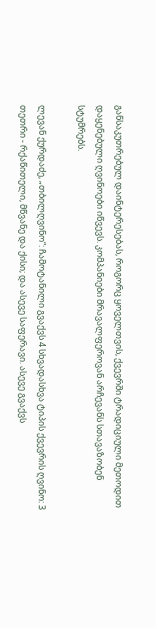განსაკუთრებულ დაინტერესებას, როგორც ყოველთვის, ქვევრში ტრადიციული მეთოდით დაყენებული ღვინოები იწვევს. კომპანიები მრავალფეროვან არჩევანს სთავაზობენ სტუმრებს.

ლევან ქურდაძე, „თბილღვინო“: ჩამოტანილი გვაქვს 4 სხვადასხვა ტიპის ქვევრის ღვინო: 3 თეთრი - რქაწითელი, მწვანე და ქისი; და ასევე საფერავი. ასევე გვაქვს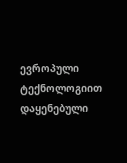ევროპული ტექნოლოგიით დაყენებული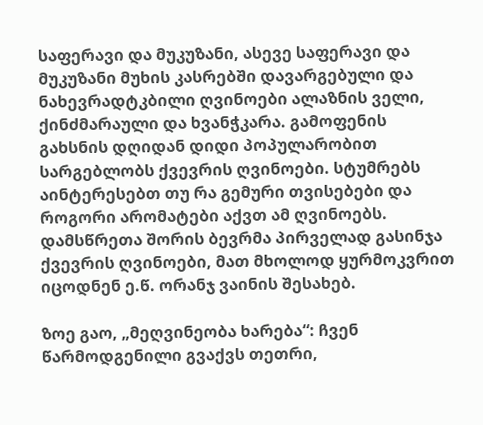საფერავი და მუკუზანი, ასევე საფერავი და მუკუზანი მუხის კასრებში დავარგებული და ნახევრადტკბილი ღვინოები ალაზნის ველი, ქინძმარაული და ხვანჭკარა. გამოფენის გახსნის დღიდან დიდი პოპულარობით სარგებლობს ქვევრის ღვინოები. სტუმრებს აინტერესებთ თუ რა გემური თვისებები და როგორი არომატები აქვთ ამ ღვინოებს. დამსწრეთა შორის ბევრმა პირველად გასინჯა ქვევრის ღვინოები, მათ მხოლოდ ყურმოკვრით იცოდნენ ე.წ. ორანჯ ვაინის შესახებ.

ზოე გაო, „მეღვინეობა ხარება“: ჩვენ წარმოდგენილი გვაქვს თეთრი,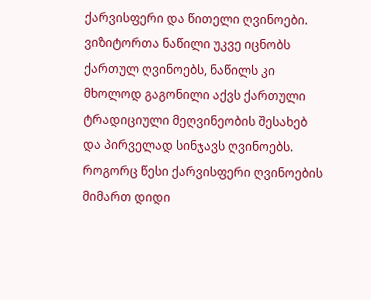ქარვისფერი და წითელი ღვინოები. ვიზიტორთა ნაწილი უკვე იცნობს ქართულ ღვინოებს, ნაწილს კი მხოლოდ გაგონილი აქვს ქართული ტრადიციული მეღვინეობის შესახებ და პირველად სინჯავს ღვინოებს. როგორც წესი ქარვისფერი ღვინოების მიმართ დიდი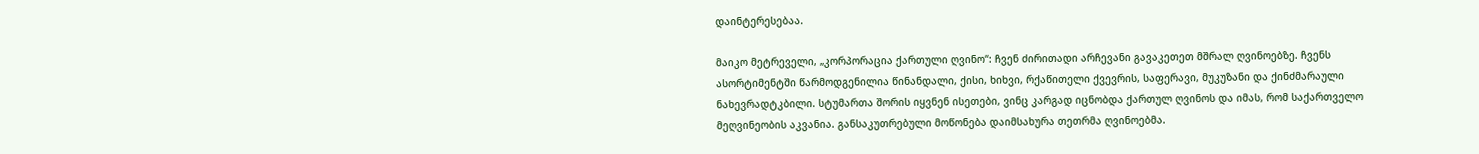დაინტერესებაა.

მაიკო მეტრეველი, „კორპორაცია ქართული ღვინო“: ჩვენ ძირითადი არჩევანი გავაკეთეთ მშრალ ღვინოებზე. ჩვენს ასორტიმენტში წარმოდგენილია წინანდალი, ქისი, ხიხვი, რქაწითელი ქვევრის, საფერავი, მუკუზანი და ქინძმარაული ნახევრადტკბილი. სტუმართა შორის იყვნენ ისეთები, ვინც კარგად იცნობდა ქართულ ღვინოს და იმას, რომ საქართველო მეღვინეობის აკვანია. განსაკუთრებული მოწონება დაიმსახურა თეთრმა ღვინოებმა.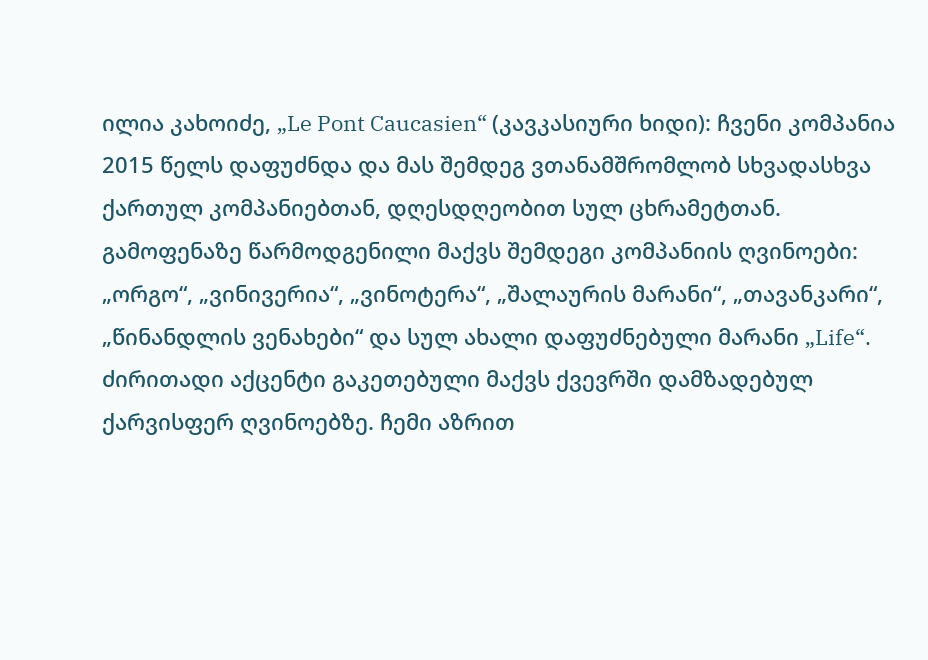ილია კახოიძე, „Le Pont Caucasien“ (კავკასიური ხიდი): ჩვენი კომპანია 2015 წელს დაფუძნდა და მას შემდეგ ვთანამშრომლობ სხვადასხვა ქართულ კომპანიებთან, დღესდღეობით სულ ცხრამეტთან. გამოფენაზე წარმოდგენილი მაქვს შემდეგი კომპანიის ღვინოები: „ორგო“, „ვინივერია“, „ვინოტერა“, „შალაურის მარანი“, „თავანკარი“, „წინანდლის ვენახები“ და სულ ახალი დაფუძნებული მარანი „Life“. ძირითადი აქცენტი გაკეთებული მაქვს ქვევრში დამზადებულ ქარვისფერ ღვინოებზე. ჩემი აზრით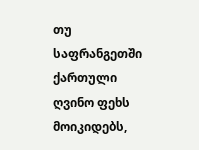თუ საფრანგეთში ქართული ღვინო ფეხს მოიკიდებს,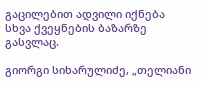გაცილებით ადვილი იქნება სხვა ქვეყნების ბაზარზე გასვლაც.

გიორგი სიხარულიძე, „თელიანი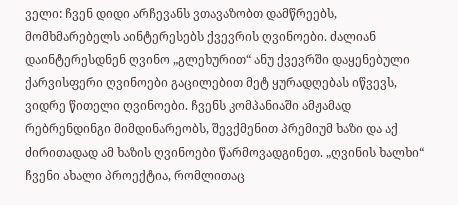ველი: ჩვენ დიდი არჩევანს ვთავაზობთ დამწრეებს, მომხმარებელს აინტერესებს ქვევრის ღვინოები. ძალიან დაინტერესდნენ ღვინო „გლეხურით“ ანუ ქვევრში დაყენებული ქარვისფერი ღვინოები გაცილებით მეტ ყურადღებას იწვევს, ვიდრე წითელი ღვინოები. ჩვენს კომპანიაში ამჟამად რებრენდინგი მიმდინარეობს, შევქმენით პრემიუმ ხაზი და აქ ძირითადად ამ ხაზის ღვინოები წარმოვადგინეთ. „ღვინის ხალხი“ ჩვენი ახალი პროექტია, რომლითაც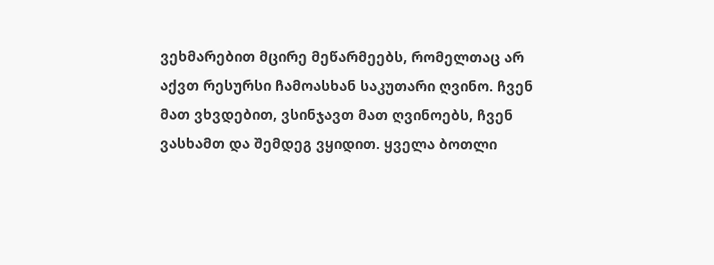ვეხმარებით მცირე მეწარმეებს, რომელთაც არ აქვთ რესურსი ჩამოასხან საკუთარი ღვინო. ჩვენ მათ ვხვდებით, ვსინჯავთ მათ ღვინოებს, ჩვენ ვასხამთ და შემდეგ ვყიდით. ყველა ბოთლი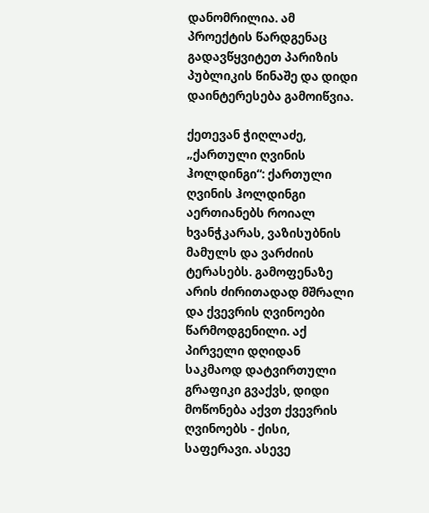დანომრილია. ამ პროექტის წარდგენაც გადავწყვიტეთ პარიზის პუბლიკის წინაშე და დიდი დაინტერესება გამოიწვია.

ქეთევან ჭიღლაძე, „ქართული ღვინის ჰოლდინგი“: ქართული ღვინის ჰოლდინგი აერთიანებს როიალ ხვანჭკარას, ვაზისუბნის მამულს და ვარძიის ტერასებს. გამოფენაზე არის ძირითადად მშრალი და ქვევრის ღვინოები წარმოდგენილი. აქ პირველი დღიდან საკმაოდ დატვირთული გრაფიკი გვაქვს, დიდი მოწონება აქვთ ქვევრის ღვინოებს - ქისი, საფერავი. ასევე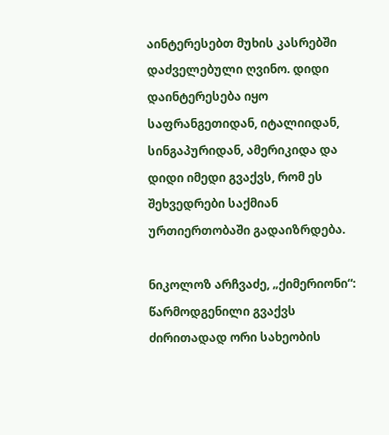აინტერესებთ მუხის კასრებში დაძველებული ღვინო. დიდი დაინტერესება იყო საფრანგეთიდან, იტალიიდან, სინგაპურიდან, ამერიკიდა და დიდი იმედი გვაქვს, რომ ეს შეხვედრები საქმიან ურთიერთობაში გადაიზრდება.

ნიკოლოზ არჩვაძე, „ქიმერიონი“: წარმოდგენილი გვაქვს ძირითადად ორი სახეობის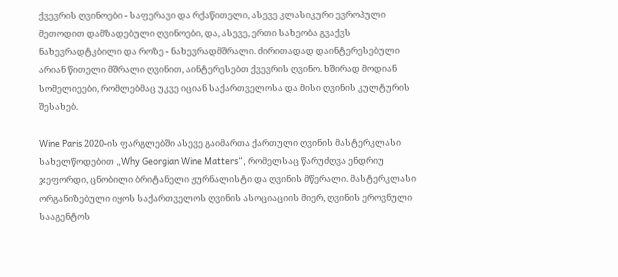ქვევრის ღვინოები - საფერავი და რქაწითელი, ასევე კლასიკური ევროპული მეთოდით დამზადებული ღვინოები, და, ასევე, ერთი სახეობა გვაქვს ნახევრადტკბილი და როზე - ნახევრადმშრალი. ძირითადად დაინტერესებული არიან წითელი მშრალი ღვინით, აინტერესებთ ქვევრის ღვინო. ხშირად მოდიან სომელიეები, რომლებმაც უკვე იციან საქართველოსა და მისი ღვინის კულტურის შესახებ.

Wine Paris 2020-ის ფარგლებში ასევე გაიმართა ქართული ღვინის მასტერკლასი სახელწოდებით „Why Georgian Wine Matters“, რომელსაც წარუძღვა ენდრიუ ჯეფორდი, ცნობილი ბრიტანელი ჟურნალისტი და ღვინის მწერალი. მასტერკლასი ორგანიზებული იყოს საქართველოს ღვინის ასოციაციის მიერ, ღვინის ეროვნული სააგენტოს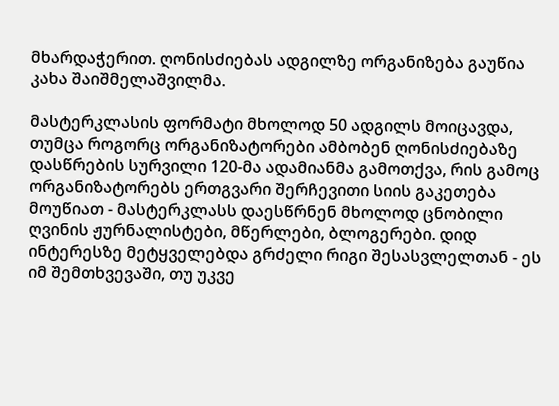მხარდაჭერით. ღონისძიებას ადგილზე ორგანიზება გაუწია კახა შაიშმელაშვილმა.

მასტერკლასის ფორმატი მხოლოდ 50 ადგილს მოიცავდა, თუმცა როგორც ორგანიზატორები ამბობენ ღონისძიებაზე დასწრების სურვილი 120-მა ადამიანმა გამოთქვა, რის გამოც ორგანიზატორებს ერთგვარი შერჩევითი სიის გაკეთება მოუწიათ - მასტერკლასს დაესწრნენ მხოლოდ ცნობილი ღვინის ჟურნალისტები, მწერლები, ბლოგერები. დიდ ინტერესზე მეტყველებდა გრძელი რიგი შესასვლელთან - ეს იმ შემთხვევაში, თუ უკვე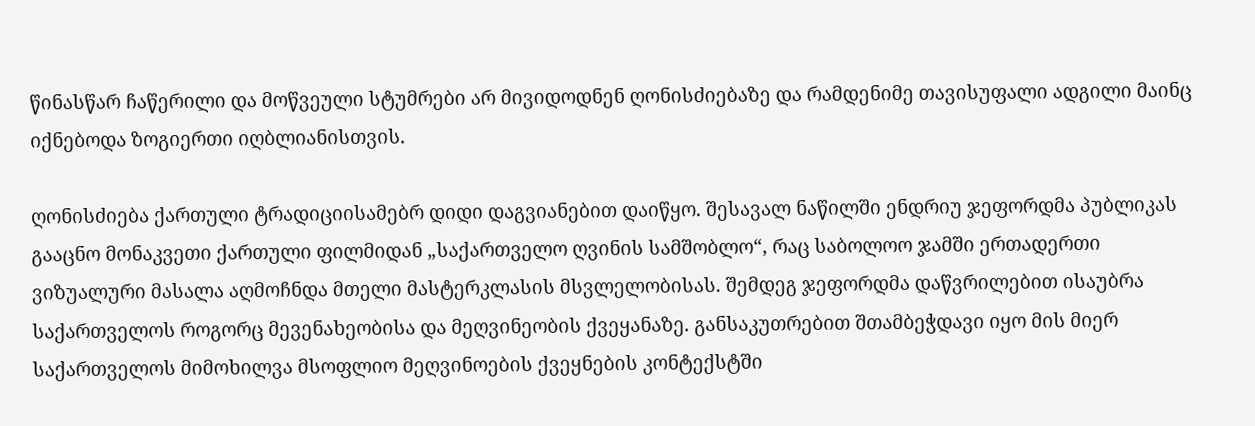წინასწარ ჩაწერილი და მოწვეული სტუმრები არ მივიდოდნენ ღონისძიებაზე და რამდენიმე თავისუფალი ადგილი მაინც იქნებოდა ზოგიერთი იღბლიანისთვის.

ღონისძიება ქართული ტრადიციისამებრ დიდი დაგვიანებით დაიწყო. შესავალ ნაწილში ენდრიუ ჯეფორდმა პუბლიკას გააცნო მონაკვეთი ქართული ფილმიდან „საქართველო ღვინის სამშობლო“, რაც საბოლოო ჯამში ერთადერთი ვიზუალური მასალა აღმოჩნდა მთელი მასტერკლასის მსვლელობისას. შემდეგ ჯეფორდმა დაწვრილებით ისაუბრა საქართველოს როგორც მევენახეობისა და მეღვინეობის ქვეყანაზე. განსაკუთრებით შთამბეჭდავი იყო მის მიერ საქართველოს მიმოხილვა მსოფლიო მეღვინოების ქვეყნების კონტექსტში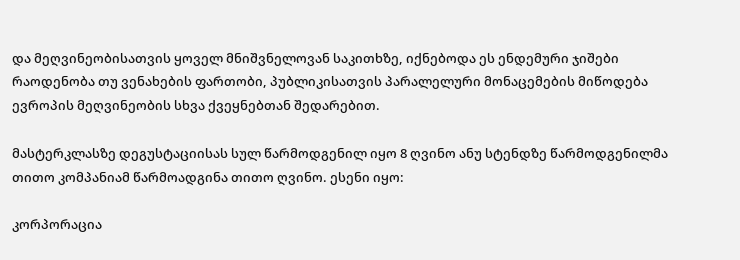და მეღვინეობისათვის ყოველ მნიშვნელოვან საკითხზე, იქნებოდა ეს ენდემური ჯიშები რაოდენობა თუ ვენახების ფართობი, პუბლიკისათვის პარალელური მონაცემების მიწოდება ევროპის მეღვინეობის სხვა ქვეყნებთან შედარებით.

მასტერკლასზე დეგუსტაციისას სულ წარმოდგენილ იყო 8 ღვინო ანუ სტენდზე წარმოდგენილმა თითო კომპანიამ წარმოადგინა თითო ღვინო. ესენი იყო:

კორპორაცია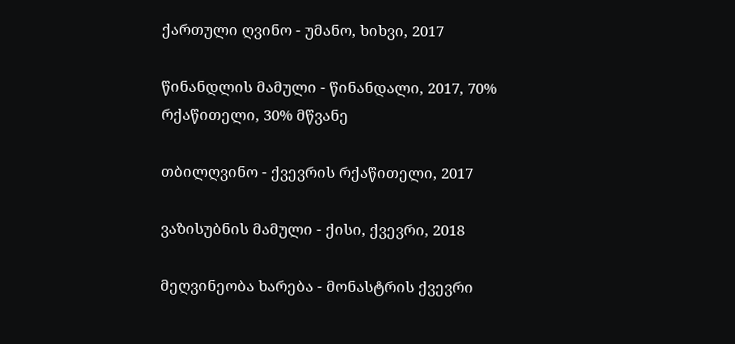ქართული ღვინო - უმანო, ხიხვი, 2017

წინანდლის მამული - წინანდალი, 2017, 70% რქაწითელი, 30% მწვანე

თბილღვინო - ქვევრის რქაწითელი, 2017

ვაზისუბნის მამული - ქისი, ქვევრი, 2018

მეღვინეობა ხარება - მონასტრის ქვევრი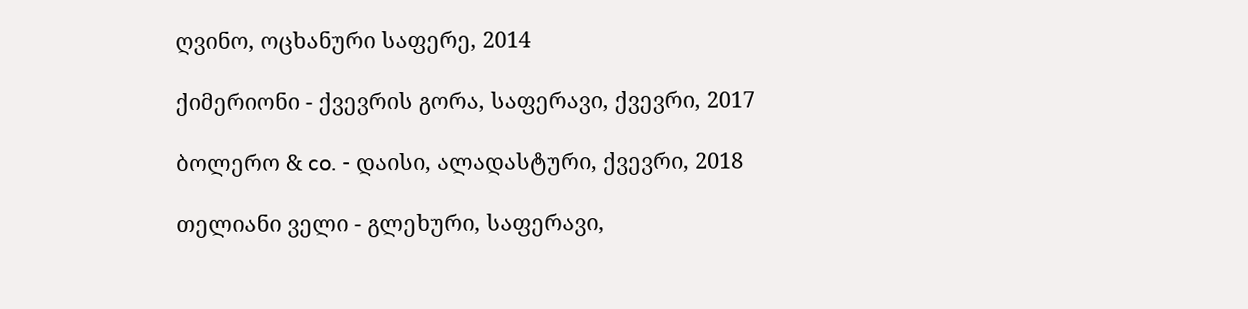ღვინო, ოცხანური საფერე, 2014

ქიმერიონი - ქვევრის გორა, საფერავი, ქვევრი, 2017

ბოლერო & co. - დაისი, ალადასტური, ქვევრი, 2018

თელიანი ველი - გლეხური, საფერავი,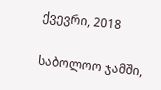ქვევრი, 2018

საბოლოო ჯამში,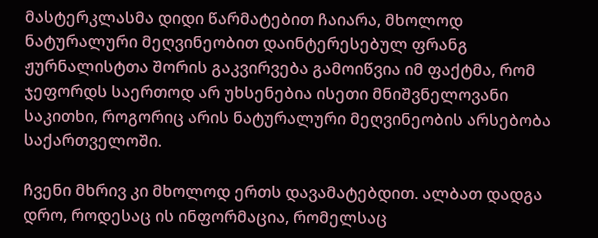მასტერკლასმა დიდი წარმატებით ჩაიარა, მხოლოდ ნატურალური მეღვინეობით დაინტერესებულ ფრანგ ჟურნალისტთა შორის გაკვირვება გამოიწვია იმ ფაქტმა, რომ ჯეფორდს საერთოდ არ უხსენებია ისეთი მნიშვნელოვანი საკითხი, როგორიც არის ნატურალური მეღვინეობის არსებობა საქართველოში.

ჩვენი მხრივ კი მხოლოდ ერთს დავამატებდით. ალბათ დადგა დრო, როდესაც ის ინფორმაცია, რომელსაც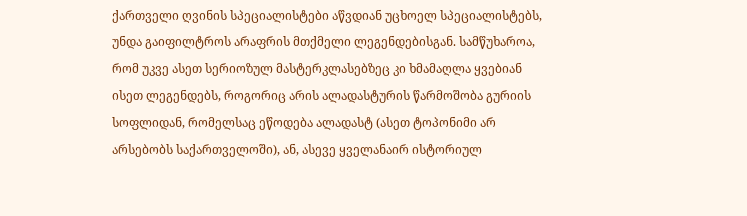ქართველი ღვინის სპეციალისტები აწვდიან უცხოელ სპეციალისტებს, უნდა გაიფილტროს არაფრის მთქმელი ლეგენდებისგან. სამწუხაროა, რომ უკვე ასეთ სერიოზულ მასტერკლასებზეც კი ხმამაღლა ყვებიან ისეთ ლეგენდებს, როგორიც არის ალადასტურის წარმოშობა გურიის სოფლიდან, რომელსაც ეწოდება ალადასტ (ასეთ ტოპონიმი არ არსებობს საქართველოში), ან, ასევე ყველანაირ ისტორიულ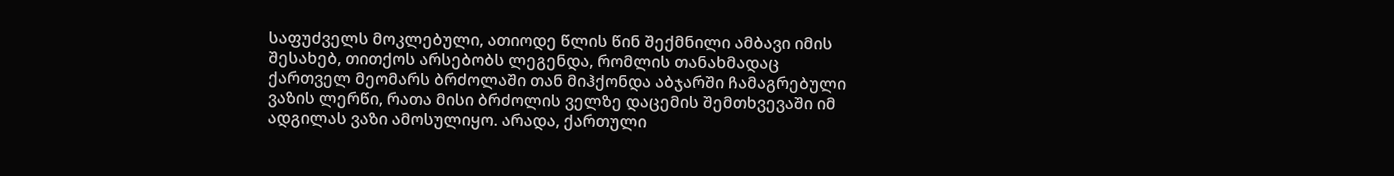საფუძველს მოკლებული, ათიოდე წლის წინ შექმნილი ამბავი იმის შესახებ, თითქოს არსებობს ლეგენდა, რომლის თანახმადაც ქართველ მეომარს ბრძოლაში თან მიჰქონდა აბჯარში ჩამაგრებული ვაზის ლერწი, რათა მისი ბრძოლის ველზე დაცემის შემთხვევაში იმ ადგილას ვაზი ამოსულიყო. არადა, ქართული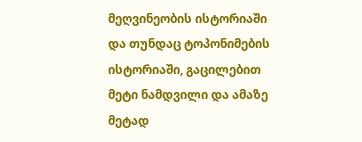მეღვინეობის ისტორიაში და თუნდაც ტოპონიმების ისტორიაში, გაცილებით მეტი ნამდვილი და ამაზე მეტად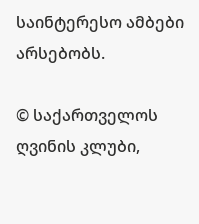საინტერესო ამბები არსებობს.

© საქართველოს ღვინის კლუბი,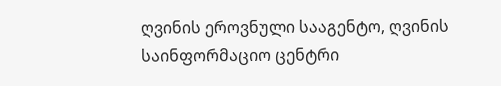ღვინის ეროვნული სააგენტო, ღვინის საინფორმაციო ცენტრი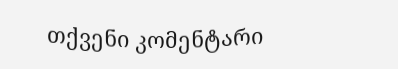თქვენი კომენტარი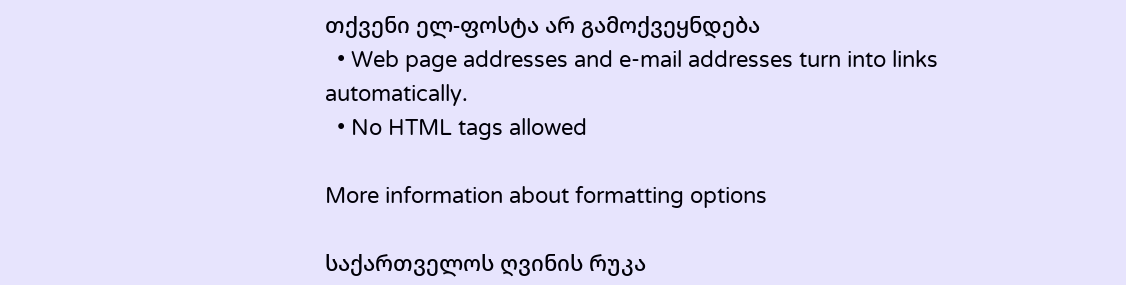თქვენი ელ-ფოსტა არ გამოქვეყნდება
  • Web page addresses and e-mail addresses turn into links automatically.
  • No HTML tags allowed

More information about formatting options

საქართველოს ღვინის რუკა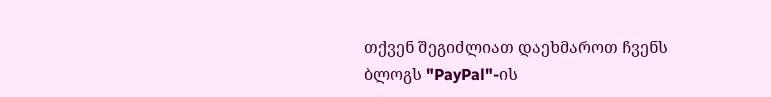თქვენ შეგიძლიათ დაეხმაროთ ჩვენს ბლოგს "PayPal"-ის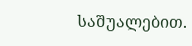საშუალებით.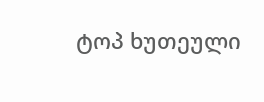ტოპ ხუთეული